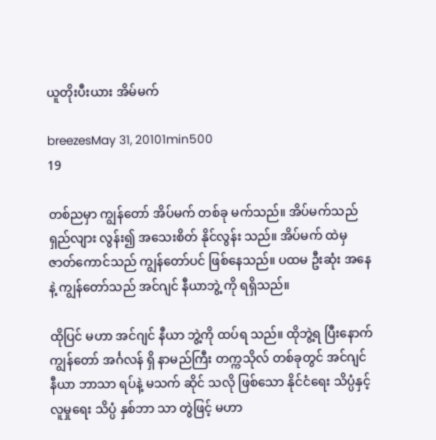ယူတိုးပီးယား အိမ်မက်

breezesMay 31, 20101min500
19

တစ်ညမှာ ကျွန်တော် အိပ်မက် တစ်ခု မက်သည်။ အိပ်မက်သည် ရှည်လျား လွန်း၍ အသေးစိတ် နိုင်လွန်း သည်။ အိပ်မက် ထဲမှ ဇာတ်ကောင်သည် ကျွန်တော်ပင် ဖြစ်နေသည်။ ပထမ ဦးဆုံး အနေနဲ့ ကျွန်တော်သည် အင်ဂျင် နီယာဘွဲ့ ကို ရရှိသည်။

ထိုပြင် မဟာ အင်ဂျင် နီယာ ဘွဲ့ကို ထပ်ရ သည်။ ထိုဘွဲ့ရ ပြီးနောက် ကျွန်တော် အင်္ဂလန် ရှိ နာမည်ကြီး တက္ကသိုလ် တစ်ခုတွင် အင်ဂျင် နီယာ ဘာသာ ရပ်နဲ့ မသက် ဆိုင် သလို ဖြစ်သော နိုင်ငံရေး သိပ္ပံနှင့် လူမှုရေး သိပ္ပံ နှစ်ဘာ သာ တွဲဖြင့် မဟာ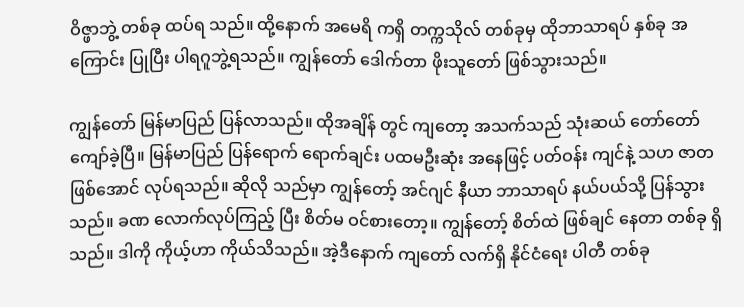ဝိဇ္ဖာဘွဲ့ တစ်ခု ထပ်ရ သည်။ ထို့နောက် အမေရိ ကရှိ တက္ကသိုလ် တစ်ခုမှ ထိုဘာသာရပ် နှစ်ခု အကြောင်း ပြုပြီး ပါရဂူဘွဲ့ရသည်။ ကျွန်တော် ဒေါက်တာ ဖိုးသူတော် ဖြစ်သွားသည်။

ကျွန်တော် မြန်မာပြည် ပြန်လာသည်။ ထိုအချိန် တွင် ကျတော့ အသက်သည် သုံးဆယ် တော်တော် ကျော်ခဲ့ပြီ။ မြန်မာပြည် ပြန်ရောက် ရောက်ချင်း ပထမဦးဆုံး အနေဖြင့် ပတ်ဝန်း ကျင်နဲ့ သဟ ဇာတ ဖြစ်အောင် လုပ်ရသည်။ ဆိုလို သည်မှာ ကျွန်တော့် အင်ဂျင် နီယာ ဘာသာရပ် နယ်ပယ်သို့ ပြန်သွားသည်။ ခဏ လောက်လုပ်ကြည့် ပြီး စိတ်မ ဝင်စားတော့။ ကျွန်တော့် စိတ်ထဲ ဖြစ်ချင် နေတာ တစ်ခု ရှိသည်။ ဒါကို ကိုယ့်ဟာ ကိုယ်သိသည်။ အဲ့ဒီနောက် ကျတော် လက်ရှိ နိုင်ငံရေး ပါတီ တစ်ခု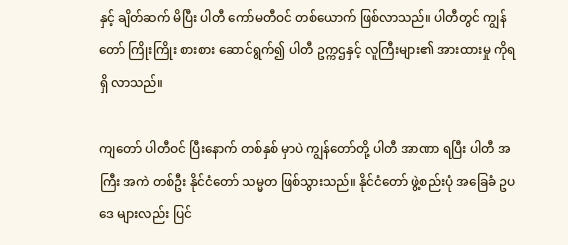နှင့် ချိတ်ဆက် မိပြီး ပါတီ ကော်မတီဝင် တစ်ယောက် ဖြစ်လာသည်။ ပါတီတွင် ကျွန်တော် ကြိုးကြိုး စားစား ဆောင်ရွက်၍ ပါတီ ဥက္ကဌနှင့် လူကြီးများ၏ အားထားမှု ကိုရရှိ လာသည်။

ကျတော် ပါတီဝင် ပြီးနောက် တစ်နှစ် မှာပဲ ကျွန်တော်တို့ ပါတီ အာဏာ ရပြီး ပါတီ အကြီး အကဲ တစ်ဦး နိုင်ငံတော် သမ္မတ ဖြစ်သွားသည်။ နိုင်ငံတော် ဖွဲ့စည်းပုံ အခြေခံ ဥပဒေ များလည်း ပြင်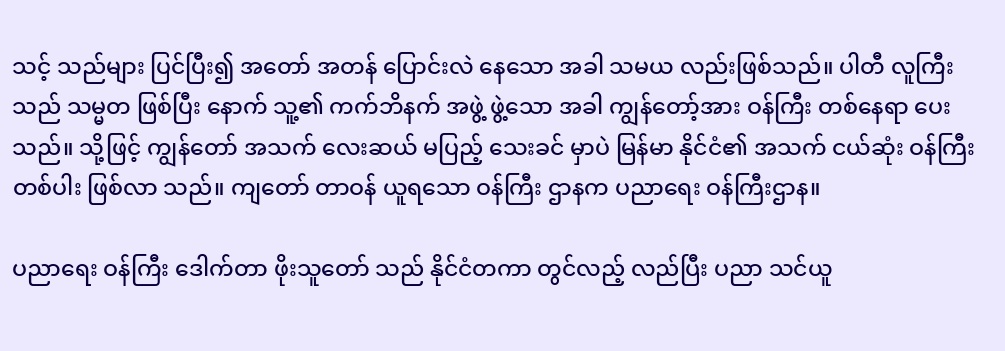သင့် သည်များ ပြင်ပြီး၍ အတော် အတန် ပြောင်းလဲ နေသော အခါ သမယ လည်းဖြစ်သည်။ ပါတီ လူကြီးသည် သမ္မတ ဖြစ်ပြီး နောက် သူ့၏ ကက်ဘိနက် အဖွဲ့ ဖွဲ့သော အခါ ကျွန်တော့်အား ဝန်ကြီး တစ်နေရာ ပေးသည်။ သို့ဖြင့် ကျွန်တော် အသက် လေးဆယ် မပြည့် သေးခင် မှာပဲ မြန်မာ နိုင်ငံ၏ အသက် ငယ်ဆုံး ဝန်ကြီး တစ်ပါး ဖြစ်လာ သည်။ ကျတော် တာဝန် ယူရသော ဝန်ကြီး ဌာနက ပညာရေး ဝန်ကြီးဌာန။

ပညာရေး ဝန်ကြီး ဒေါက်တာ ဖိုးသူတော် သည် နိုင်ငံတကာ တွင်လည့် လည်ပြီး ပညာ သင်ယူ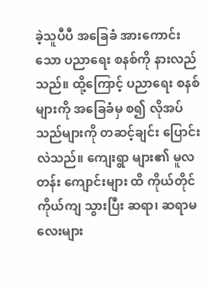ခဲ့သူပီပီ အခြေခံ အားကောင်း သော ပညာရေး စနစ်ကို နားလည် သည်။ ထို့ကြောင့် ပညာရေး စနစ်များကို အခြေခံမှ စ၍ လိုအပ် သည်များကို တဆင့်ချင်း ပြောင်းလဲသည်။ ကျေးရွာ များ၏ မူလတန်း ကျောင်းများ ထိ ကိုယ်တိုင် ကိုယ်ကျ သွားပြီး ဆရာ၊ ဆရာမ လေးများ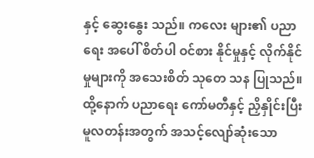နှင့် ဆွေးနွေး သည်။ ကလေး များ၏ ပညာရေး အပေါ် စိတ်ပါ ဝင်စား နိုင်မှုနှင့် လိုက်နိုင် မှုများကို အသေးစိတ် သုတေ သန ပြုသည်။ ထို့နောက် ပညာရေး ကော်မတီနှင့် ညှိနှိုင်းပြီး မူလတန်းအတွက် အသင့်လျော်ဆုံးသော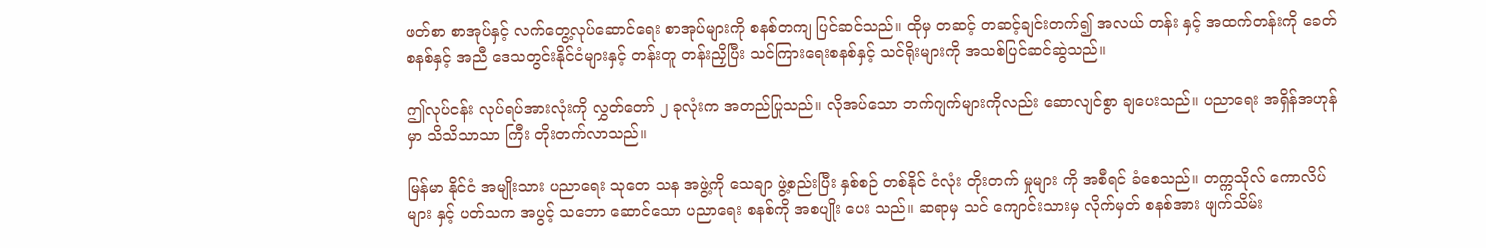ဖတ်စာ စာအုပ်နှင့် လက်တွေ့လုပ်ဆောင်ရေး စာအုပ်များကို စနစ်တကျ ပြင်ဆင်သည်။ ထိုမှ တဆင့် တဆင့်ချင်းတက်၍ အလယ် တန်း နှင့် အထက်တန်းကို ခေတ်စနစ်နှင့် အညီ ဒေသတွင်းနိုင်ငံများနှင့် တန်းတူ တန်းညှိပြီး သင်ကြားရေးစနစ်နှင့် သင်ရိုးများကို အသစ်ပြင်ဆင်ဆွဲသည်။

ဤလုပ်ငန်း လုပ်ရပ်အားလုံးကို လွှတ်တော် ၂ ခုလုံးက အတည်ပြုသည်။ လိုအပ်သော ဘက်ဂျက်များကိုလည်း ဆောလျင်စွာ ချပေးသည်။ ပညာရေး အရှိန်အဟုန်မှာ သိသိသာသာ ကြီး တိုးတက်လာသည်။

မြန်မာ နိုင်ငံ အမျိုးသား ပညာရေး သုတေ သန အဖွဲ့ကို သေချာ ဖွဲ့စည်းပြီး နှစ်စဉ် တစ်နိုင် ငံလုံး တိုးတက် မှုများ ကို အစီရင် ခံစေသည်။ တက္ကသိုလ် ကောလိပ်များ နှင့် ပတ်သက အပွင့် သဘော ဆောင်သော ပညာရေး စနစ်ကို အစပျိုး ပေး သည်။ ဆရာမှ သင် ကျောင်းသားမှ လိုက်မှတ် စနစ်အား ဖျက်သိမ်း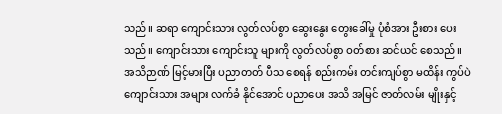သည်။ ဆရာ ကျောင်းသား လွတ်လပ်စွာ ဆွေးနွေး တွေးခေါ်မှု ပုံစံအား ဦးစား ပေးသည်။ ကျောင်းသား ကျောင်းသူ များကို လွတ်လပ်စွာ ဝတ်စား ဆင်ယင် စေသည်။ အသိဉာဏ် မြင့်မားပြီး ပညာတတ် ပီသ စေရန် စည်းကမ်း တင်းကျပ်စွာ မထိန်း ကွပ်ပဲ ကျောင်းသား အများ လက်ခံ နိုင်အောင် ပညာပေး အသိ အမြင် ဇာတ်လမ်း မျိုးနှင့်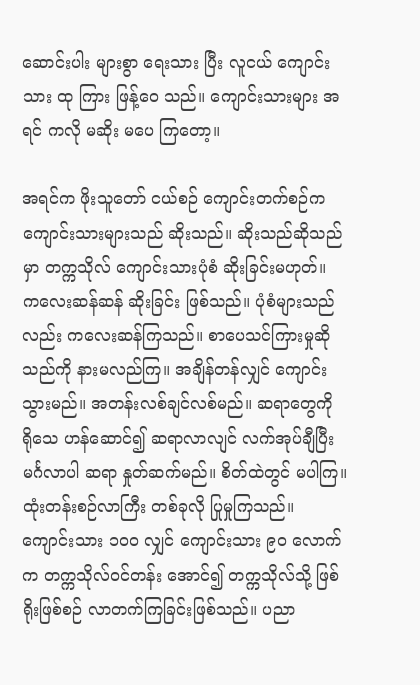ဆောင်းပါး များစွာ ရေးသား ပြီး လူငယ် ကျောင်းသား ထု ကြား ဖြန့်ဝေ သည်။ ကျောင်းသားများ အရင် ကလို မဆိုး မပေ ကြတော့။

အရင်က ဖိုးသူတော် ငယ်စဉ် ကျောင်းတက်စဉ်က ကျောင်းသားများသည် ဆိုးသည်။ ဆိုးသည်ဆိုသည်မှာ တက္ကသိုလ် ကျောင်းသားပုံစံ ဆိုးခြင်းမဟုတ်။ ကလေးဆန်ဆန် ဆိုးခြင်း ဖြစ်သည်။ ပုံစံများသည်လည်း ကလေးဆန်ကြသည်။ စာပေသင်ကြားမှုဆိုသည်ကို နားမလည်ကြ။ အချိန်တန်လျှင် ကျောင်းသွားမည်။ အတန်းလစ်ချင်လစ်မည်။ ဆရာတွေကို ရိုသေ ဟန်ဆောင်၍ ဆရာလာလျင် လက်အုပ်ချီပြီး မင်္ဂလာပါ ဆရာ နှုတ်ဆက်မည်။ စိတ်ထဲတွင် မပါကြ။ ထုံးတန်းစဉ်လာကြီး တစ်ခုလို ပြုမှုကြသည်။ ကျောင်းသား ၁၀ဝ လျှင် ကျောင်းသား ၉ဝ လောက်က တက္ကသိုလ်ဝင်တန်း အောင်၍ တက္ကသိုလ်သို့ ဖြစ်ရိုးဖြစ်စဉ် လာတက်ကြခြင်းဖြစ်သည်။ ပညာ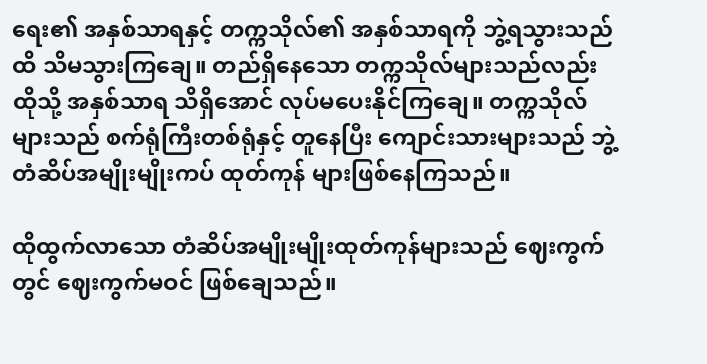ရေး၏ အနှစ်သာရနှင့် တက္ကသိုလ်၏ အနှစ်သာရကို ဘွဲ့ရသွားသည်ထိ သိမသွားကြချေ။ တည်ရှိနေသော တက္ကသိုလ်များသည်လည်း ထိုသို့ အနှစ်သာရ သိရှိအောင် လုပ်မပေးနိုင်ကြချေ။ တက္ကသိုလ်များသည် စက်ရုံကြီးတစ်ရုံနှင့် တူနေပြီး ကျောင်းသားများသည် ဘွဲ့တံဆိပ်အမျိုးမျိုးကပ် ထုတ်ကုန် များဖြစ်နေကြသည်။

ထိုထွက်လာသော တံဆိပ်အမျိုးမျိုးထုတ်ကုန်များသည် ဈေးကွက်တွင် ဈေးကွက်မဝင် ဖြစ်ချေသည်။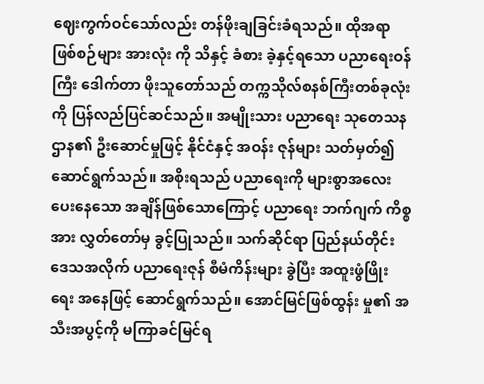ဈေးကွက်ဝင်သော်လည်း တန်ဖိုးချခြင်းခံရသည်။ ထိုအရာ ဖြစ်စဉ်များ အားလုံး ကို သိနှင့် ခံစား ခဲ့နှင့်ရသော ပညာရေးဝန်ကြီး ဒေါက်တာ ဖိုးသူတော်သည် တက္ကသိုလ်စနစ်ကြီးတစ်ခုလုံးကို ပြန်လည်ပြင်ဆင်သည်။ အမျိုးသား ပညာရေး သုတေသန ဌာန၏ ဦးဆောင်မှုဖြင့် နိုင်ငံနှင့် အဝန်း ဇုန်များ သတ်မှတ်၍ ဆောင်ရွက်သည်။ အစိုးရသည် ပညာရေးကို များစွာအလေး ပေးနေသော အချိန်ဖြစ်သောကြောင့် ပညာရေး ဘက်ဂျက် ကိစ္စ အား လွှတ်တော်မှ ခွင့်ပြုသည်။ သက်ဆိုင်ရာ ပြည်နယ်တိုင်းဒေသအလိုက် ပညာရေးဇုန် စီမံကိန်းများ ခွဲပြီး အထူးဖွံဖြိုးရေး အနေဖြင့် ဆောင်ရွက်သည်။ အောင်မြင်ဖြစ်ထွန်း မှု၏ အသီးအပွင့်ကို မကြာခင်မြင်ရ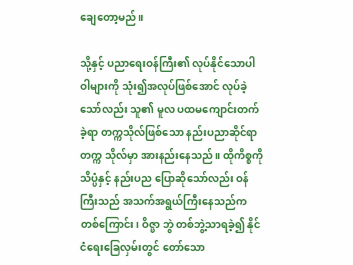ချေတော့မည်။

သို့နှင့် ပညာရေးဝန်ကြီး၏ လုပ်နိုင်သောပါဝါများကို သုံး၍အလုပ်ဖြစ်အောင် လုပ်ခဲ့သော်လည်း သူ၏ မူလ ပထမကျောင်းတက်ခဲ့ရာ တက္ကသိုလ်ဖြစ်သော နည်းပညာဆိုင်ရာ တက္က သိုလ်မှာ အားနည်းနေသည်။ ထိုကိစ္စကို သိပ္ပံနှင့် နည်းပည ပြောဆိုသော်လည်း ဝန်ကြီးသည် အသက်အရွယ်ကြီးနေသည်က တစ်ကြောင်း၊ ဝိဇ္ဖာ ဘွဲ တစ်ဘွဲ့သာရခဲ့၍ နိုင်ငံရေးခြေလှမ်းတွင် တော်သော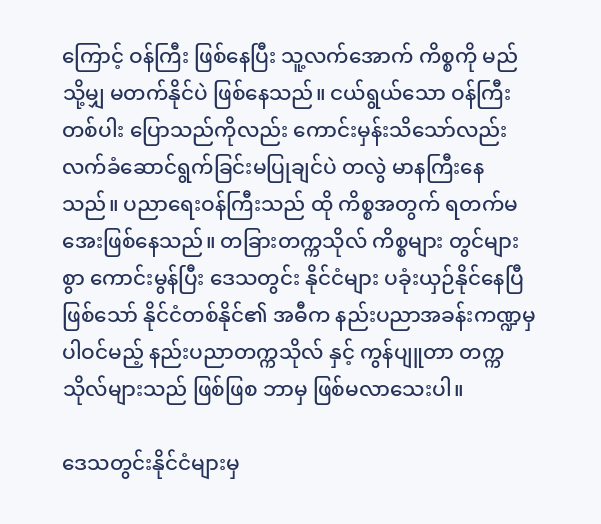ကြောင့် ဝန်ကြီး ဖြစ်နေပြီး သူ့လက်အောက် ကိစ္စကို မည်သို့မျှ မတက်နိုင်ပဲ ဖြစ်နေသည်။ ငယ်ရွယ်သော ဝန်ကြီးတစ်ပါး ပြောသည်ကိုလည်း ကောင်းမှန်းသိသော်လည်း လက်ခံဆောင်ရွက်ခြင်းမပြုချင်ပဲ တလွဲ မာနကြီးနေသည်။ ပညာရေးဝန်ကြီးသည် ထို ကိစ္စအတွက် ရတက်မအေးဖြစ်နေသည်။ တခြားတက္ကသိုလ် ကိစ္စများ တွင်များစွာ ကောင်းမွန်ပြီး ဒေသတွင်း နိုင်ငံများ ပခုံးယှဉ်နိုင်နေပြီဖြစ်သော် နိုင်ငံတစ်နိုင်၏ အဓီက နည်းပညာအခန်းကဏ္ဍမှ ပါဝင်မည့် နည်းပညာတက္ကသိုလ် နှင့် ကွန်ပျူတာ တက္ကသိုလ်များသည် ဖြစ်ဖြစ ဘာမှ ဖြစ်မလာသေးပါ။

ဒေသတွင်းနိုင်ငံများမှ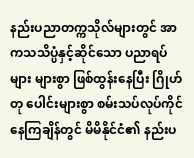နည်းပညာတက္ကသိုလ်များတွင် အာကသသိပ္ပံနှင့်ဆိုင်သော ပညာရပ်များ များစွာ ဖြစ်ထွန်းနေပြီး ဂြိုဟ်တု ပေါင်းများစွာ စမ်းသပ်လုပ်ကိုင်နေကြချိန်တွင် မိမိနိုင်ငံ၏ နည်းပ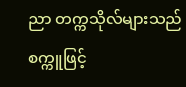ညာ တက္ကသိုလ်များသည် စက္ကူဖြင့်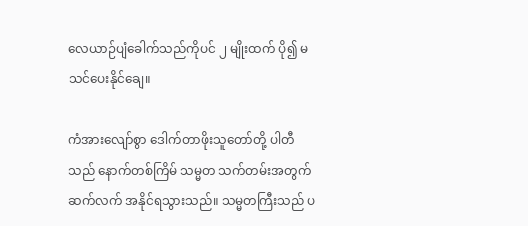လေယာဉ်ပျံခေါက်သည်ကိုပင် ၂ မျိုးထက် ပို၍ မသင်ပေးနိုင်ချေ။

ကံအားလျော်စွာ ဒေါက်တာဖိုးသူတော်တို့ ပါတီသည် နောက်တစ်ကြိမ် သမ္မတ သက်တမ်းအတွက် ဆက်လက် အနိုင်ရသွားသည်။ သမ္မတကြီးသည် ပ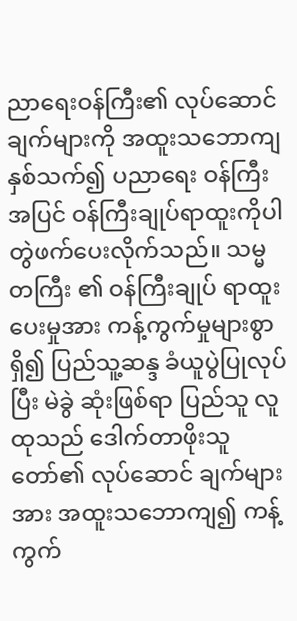ညာရေးဝန်ကြီး၏ လုပ်ဆောင် ချက်များကို အထူးသဘောကျ နှစ်သက်၍ ပညာရေး ဝန်ကြီးအပြင် ဝန်ကြီးချုပ်ရာထူးကိုပါ တွဲဖက်ပေးလိုက်သည်။ သမ္မတကြီး ၏ ဝန်ကြီးချုပ် ရာထူး ပေးမှုအား ကန့်ကွက်မှုများစွာ ရှိ၍ ပြည်သူ့ဆန္ဒ ခံယူပွဲပြုလုပ်ပြီး မဲခွဲ ဆုံးဖြစ်ရာ ပြည်သူ လူထုသည် ဒေါက်တာဖိုးသူတော်၏ လုပ်ဆောင် ချက်များအား အထူးသဘောကျ၍ ကန့်ကွက်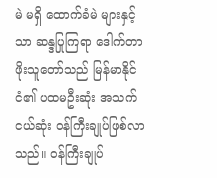မဲ မရှိ ထောက်ခံမဲ များနှင့် သာ ဆန္ဒပြုကြရာ ဒေါက်တာဖိုးသူတော်သည် မြန်မာနိုင်ငံ၏ ပထမဦးဆုံး အသက်ငယ်ဆုံး ဝန်ကြီးချုပ်ဖြစ်လာသည်။ ဝန်ကြီးချုပ်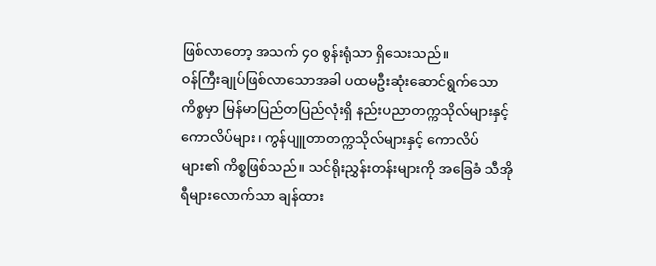ဖြစ်လာတော့ အသက် ၄ဝ စွန်းရုံသာ ရှိသေးသည်။
ဝန်ကြီးချုပ်ဖြစ်လာသောအခါ ပထမဦးဆုံးဆောင်ရွက်သော ကိစ္စမှာ မြန်မာပြည်တပြည်လုံးရှိ နည်းပညာတက္ကသိုလ်များနှင့် ကောလိပ်များ၊ ကွန်ပျူတာတက္ကသိုလ်များနှင့် ကောလိပ် များ၏ ကိစ္စဖြစ်သည်။ သင်ရိုးညွှန်းတန်းများကို အခြေခံ သီအိုရီများလောက်သာ ချန်ထား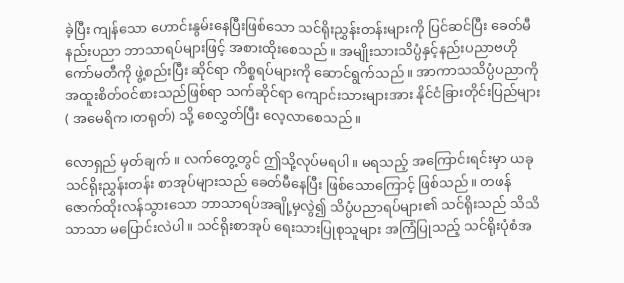ခဲ့ပြီး ကျန်သော ဟောင်းနွမ်းနေပြီးဖြစ်သော သင်ရိုးညွှန်းတန်းများကို ပြင်ဆင်ပြီး ခေတ်မီ နည်းပညာ ဘာသာရပ်များဖြင့် အစားထိုးစေသည်။ အမျိုးသားသိပ္ပံနှင့်နည်းပညာဗဟိုကော်မတီကို ဖွဲ့စည်းပြီး ဆိုင်ရာ ကိစ္စရပ်များကို ဆောင်ရွက်သည်။ အာကာသသိပ္ပံပညာကို အထူးစိတ်ဝင်စားသည်ဖြစ်ရာ သက်ဆိုင်ရာ ကျောင်းသားများအား နိုင်ငံခြားတိုင်းပြည်များ ( အမေရိက၊တရုတ်) သို့ စေလွှတ်ပြီး လေ့လာစေသည်။

လောရှည် မှတ်ချက် ။ လက်တွေ့တွင် ဤသို့လုပ်မရပါ။ မရသည့် အကြောင်းရင်းမှာ ယခု သင်ရိုးညွှန်းတန်း စာအုပ်များသည် ခေတ်မီနေပြီး ဖြစ်သောကြောင့် ဖြစ်သည်။ တဖန် ဇောက်ထိုးလန်သွားသော ဘာသာရပ်အချို့မှလွဲ၍ သိပ္ပံပညာရပ်များ၏ သင်ရိုးသည် သိသိသာသာ မပြောင်းလဲပါ။ သင်ရိုးစာအုပ် ရေးသားပြုစုသူများ အကြံပြုသည့် သင်ရိုးပုံစံအ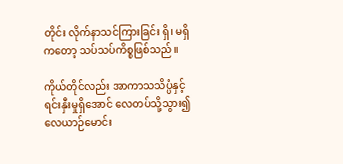တိုင်း လိုက်နာသင်ကြားခြင်း ရှိ၊ မရှိကတော့ သပ်သပ်ကိစ္စဖြစ်သည်။

ကိုယ်တိုင်လည်း အာကာသသိပ္ပံနှင့် ရင်းနှီးမှုရှိအောင် လေတပ်သို့သွား၍ လေယာဉ်မောင်း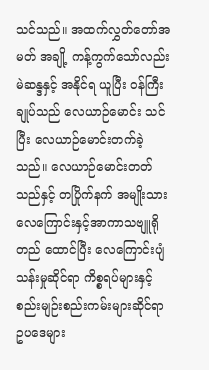သင်သည်။ အထက်လွှတ်တော်အမတ် အချို့ ကန့်ကွက်သော်လည်း မဲဆန္ဒနှင့် အနိုင်ရ ယူပြီး ဝန်ကြီးချုပ်သည် လေယာဉ်မောင်း သင်ပြီး လေယာဉ်မောင်းတက်ခဲ့သည်။ လေယာဉ်မောင်းတတ်သည်နှင့် တပြိုက်နက် အမျိုးသားလေကြောင်းနှင့်အာကာသဗျူရို တည် ထောင်ပြီး လေကြောင်းပျံသန်းမှုဆိုင်ရာ ကိစ္စရပ်များနှင့် စည်းမျဉ်းစည်းကမ်းများဆိုင်ရာ ဥပဒေများ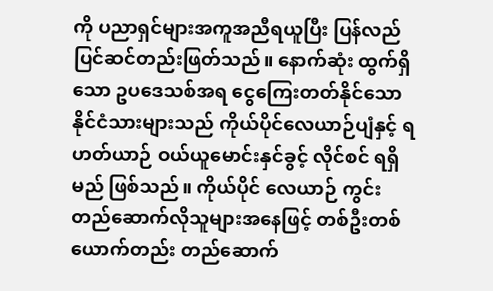ကို ပညာရှင်များအကူအညီရယူပြီး ပြန်လည် ပြင်ဆင်တည်းဖြတ်သည်။ နောက်ဆုံး ထွက်ရှိသော ဥပဒေသစ်အရ ငွေကြေးတတ်နိုင်သော နိုင်ငံသားများသည် ကိုယ်ပိုင်လေယာဉ်ပျံနှင့် ရဟတ်ယာဉ် ဝယ်ယူမောင်းနှင်ခွင့် လိုင်စင် ရရှိမည် ဖြစ်သည်။ ကိုယ်ပိုင် လေယာဉ် ကွင်း တည်ဆောက်လိုသူများအနေဖြင့် တစ်ဦးတစ်ယောက်တည်း တည်ဆောက်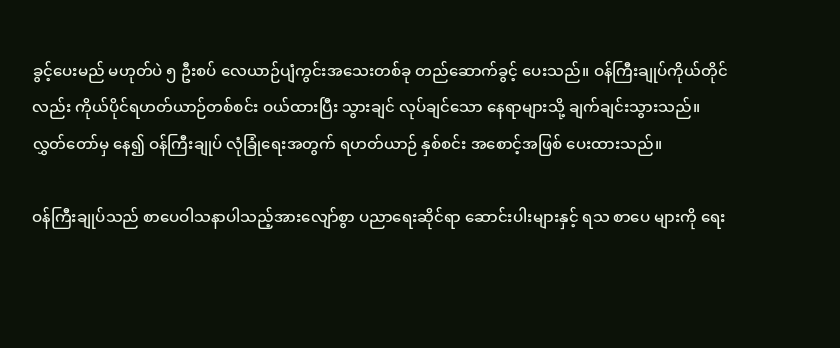ခွင့်ပေးမည် မဟုတ်ပဲ ၅ ဦးစပ် လေယာဉ်ပျံကွင်းအသေးတစ်ခု တည်ဆောက်ခွင့် ပေးသည်။ ဝန်ကြီးချုပ်ကိုယ်တိုင် လည်း ကိုယ်ပိုင်ရဟတ်ယာဉ်တစ်စင်း ဝယ်ထားပြီး သွားချင် လုပ်ချင်သော နေရာများသို့ ချက်ချင်းသွားသည်။ လွှတ်တော်မှ နေ၍ ဝန်ကြီးချုပ် လုံခြုံရေးအတွက် ရဟတ်ယာဉ် နှစ်စင်း အစောင့်အဖြစ် ပေးထားသည်။

ဝန်ကြီးချုပ်သည် စာပေဝါသနာပါသည့်အားလျော်စွာ ပညာရေးဆိုင်ရာ ဆောင်းပါးများနှင့် ရသ စာပေ များကို ရေး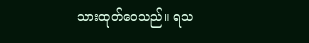သားထုတ်ဝေသည်။ ရသ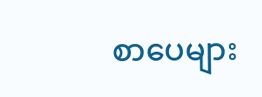စာပေများ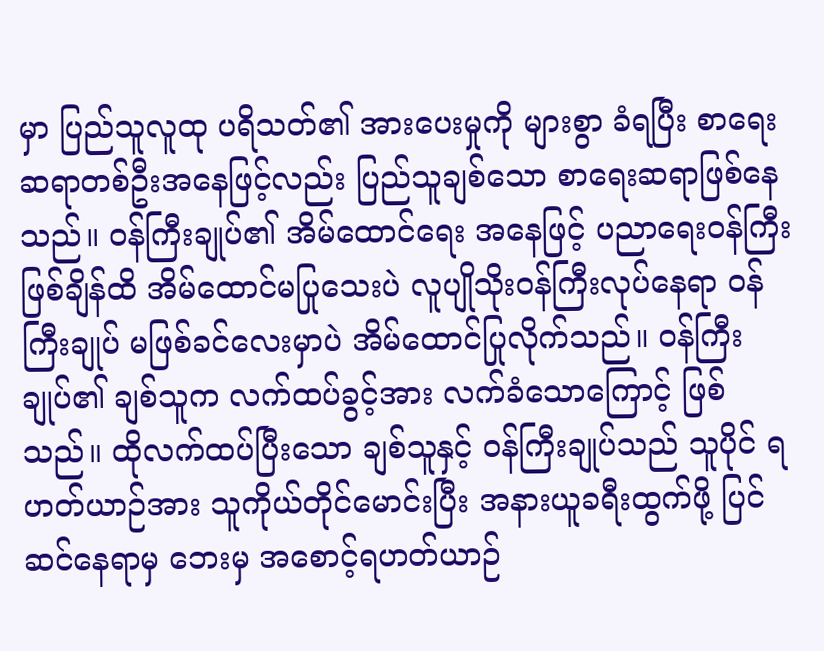မှာ ပြည်သူလူထု ပရိသတ်၏ အားပေးမှုကို များစွာ ခံရပြီး စာရေး ဆရာတစ်ဦးအနေဖြင့်လည်း ပြည်သူချစ်သော စာရေးဆရာဖြစ်နေသည်။ ဝန်ကြီးချုပ်၏ အိမ်ထောင်ရေး အနေဖြင့် ပညာရေးဝန်ကြီး ဖြစ်ချိန်ထိ အိမ်ထောင်မပြုသေးပဲ လူပျိုသိုးဝန်ကြီးလုပ်နေရာ ဝန်ကြီးချုပ် မဖြစ်ခင်လေးမှာပဲ အိမ်ထောင်ပြုလိုက်သည်။ ဝန်ကြီးချုပ်၏ ချစ်သူက လက်ထပ်ခွင့်အား လက်ခံသောကြောင့် ဖြစ်သည်။ ထိုလက်ထပ်ပြီးသော ချစ်သူနှင့် ဝန်ကြီးချုပ်သည် သူပိုင် ရဟတ်ယာဉ်အား သူကိုယ်တိုင်မောင်းပြီး အနားယူခရီးထွက်ဖို့ ပြင်ဆင်နေရာမှ ဘေးမှ အစောင့်ရဟတ်ယာဉ်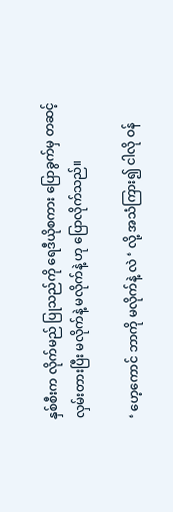နှစ်စီးက လိုက်မည် ပြုသည်ကို ရေဒီယိုစကား ပြောခွက်မှ တဆင့် လှမ်းတားပြီး မလိုက်နဲ့ မလိုက်နဲ့ ဟု ပြောလိုက်သည်။

‘ ဟေ့ကောင် ဘာကို မလိုက်နဲ့ လဲ ‘ လို့ အသံကြား၍ ငါလို ဝန်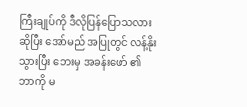ကြီးချုပ်ကို ဒီလိုပြန်ပြောသလားဆိုပြီး အော်မည် အပြုတွင် လန့်နိုးသွားပြီး ဘေးမှ အခန်းဖော် ၏ ဘာကို မ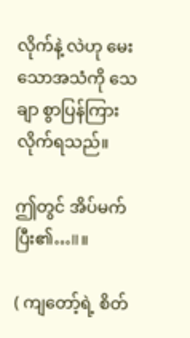လိုက်နဲ့ လဲဟု မေးသောအသံကို သေချာ စွာပြန်ကြားလိုက်ရသည်။

ဤတွင် အိပ်မက်ပြီး၏…॥။

( ကျတော့်ရဲ့ စိတ်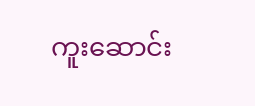ကူးဆောင်း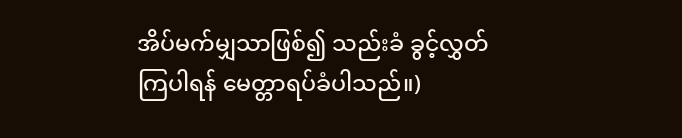အိပ်မက်မျှသာဖြစ်၍ သည်းခံ ခွင့်လွှတ်ကြပါရန် မေတ္တာရပ်ခံပါသည်။)